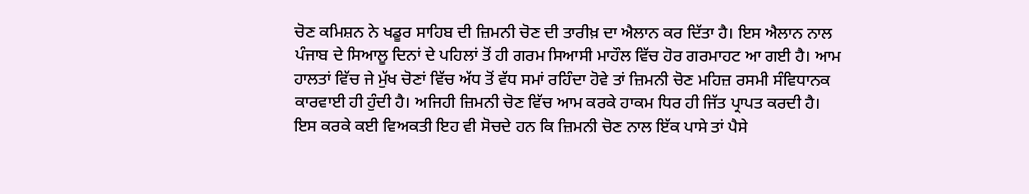ਚੋਣ ਕਮਿਸ਼ਨ ਨੇ ਖਡੂਰ ਸਾਹਿਬ ਦੀ ਜ਼ਿਮਨੀ ਚੋਣ ਦੀ ਤਾਰੀਖ਼ ਦਾ ਐਲਾਨ ਕਰ ਦਿੱਤਾ ਹੈ। ਇਸ ਐਲਾਨ ਨਾਲ ਪੰਜਾਬ ਦੇ ਸਿਆਲੂ ਦਿਨਾਂ ਦੇ ਪਹਿਲਾਂ ਤੋਂ ਹੀ ਗਰਮ ਸਿਆਸੀ ਮਾਹੌਲ ਵਿੱਚ ਹੋਰ ਗਰਮਾਹਟ ਆ ਗਈ ਹੈ। ਆਮ ਹਾਲਤਾਂ ਵਿੱਚ ਜੇ ਮੁੱਖ ਚੋਣਾਂ ਵਿੱਚ ਅੱਧ ਤੋਂ ਵੱਧ ਸਮਾਂ ਰਹਿੰਦਾ ਹੋਵੇ ਤਾਂ ਜ਼ਿਮਨੀ ਚੋਣ ਮਹਿਜ਼ ਰਸਮੀ ਸੰਵਿਧਾਨਕ ਕਾਰਵਾਈ ਹੀ ਹੁੰਦੀ ਹੈ। ਅਜਿਹੀ ਜ਼ਿਮਨੀ ਚੋਣ ਵਿੱਚ ਆਮ ਕਰਕੇ ਹਾਕਮ ਧਿਰ ਹੀ ਜਿੱਤ ਪ੍ਰਾਪਤ ਕਰਦੀ ਹੈ।
ਇਸ ਕਰਕੇ ਕਈ ਵਿਅਕਤੀ ਇਹ ਵੀ ਸੋਚਦੇ ਹਨ ਕਿ ਜ਼ਿਮਨੀ ਚੋਣ ਨਾਲ ਇੱਕ ਪਾਸੇ ਤਾਂ ਪੈਸੇ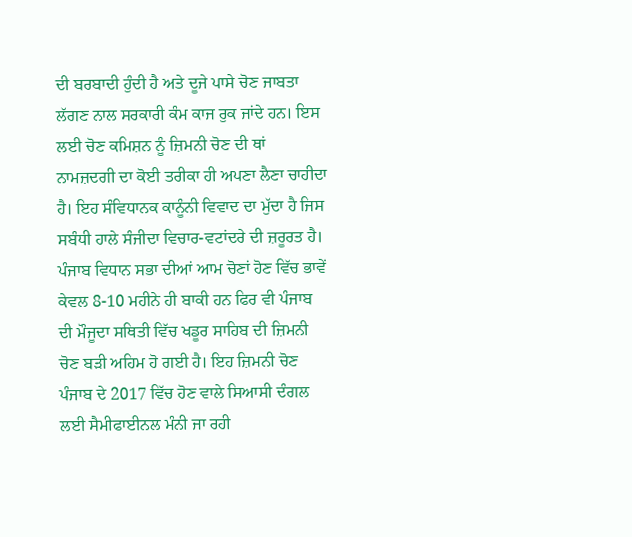ਦੀ ਬਰਬਾਦੀ ਹੁੰਦੀ ਹੈ ਅਤੇ ਦੂਜੇ ਪਾਸੇ ਚੋਣ ਜਾਬਤਾ ਲੱਗਣ ਨਾਲ ਸਰਕਾਰੀ ਕੰਮ ਕਾਜ ਰੁਕ ਜਾਂਦੇ ਹਨ। ਇਸ ਲਈ ਚੋਣ ਕਮਿਸ਼ਨ ਨੂੰ ਜ਼ਿਮਨੀ ਚੋਣ ਦੀ ਥਾਂ ਨਾਮਜ਼ਦਗੀ ਦਾ ਕੋਈ ਤਰੀਕਾ ਹੀ ਅਪਣਾ ਲੈਣਾ ਚਾਹੀਦਾ ਹੈ। ਇਹ ਸੰਵਿਧਾਨਕ ਕਾਨੂੰਨੀ ਵਿਵਾਦ ਦਾ ਮੁੱਦਾ ਹੈ ਜਿਸ ਸਬੰਧੀ ਹਾਲੇ ਸੰਜੀਦਾ ਵਿਚਾਰ-ਵਟਾਂਦਰੇ ਦੀ ਜ਼ਰੂਰਤ ਹੈ।
ਪੰਜਾਬ ਵਿਧਾਨ ਸਭਾ ਦੀਆਂ ਆਮ ਚੋਣਾਂ ਹੋਣ ਵਿੱਚ ਭਾਵੇਂ ਕੇਵਲ 8-10 ਮਹੀਨੇ ਹੀ ਬਾਕੀ ਹਨ ਫਿਰ ਵੀ ਪੰਜਾਬ ਦੀ ਮੌਜੂਦਾ ਸਥਿਤੀ ਵਿੱਚ ਖਡੂਰ ਸਾਹਿਬ ਦੀ ਜ਼ਿਮਨੀ ਚੋਣ ਬੜੀ ਅਹਿਮ ਹੋ ਗਈ ਹੈ। ਇਹ ਜ਼ਿਮਨੀ ਚੋਣ ਪੰਜਾਬ ਦੇ 2017 ਵਿੱਚ ਹੋਣ ਵਾਲੇ ਸਿਆਸੀ ਦੰਗਲ ਲਈ ਸੈਮੀਫਾਈਨਲ ਮੰਨੀ ਜਾ ਰਹੀ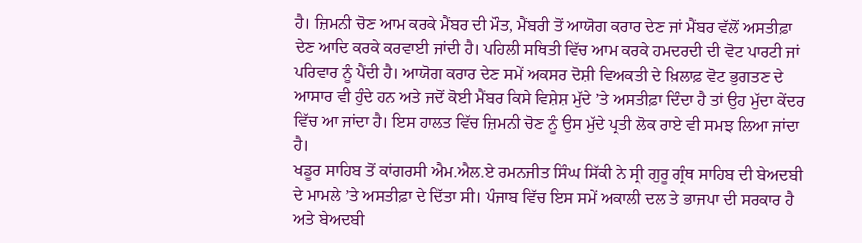ਹੈ। ਜ਼ਿਮਨੀ ਚੋਣ ਆਮ ਕਰਕੇ ਮੈਂਬਰ ਦੀ ਮੌਤ, ਮੈਂਬਰੀ ਤੋਂ ਆਯੋਗ ਕਰਾਰ ਦੇਣ ਜਾਂ ਮੈਂਬਰ ਵੱਲੋਂ ਅਸਤੀਫ਼ਾ ਦੇਣ ਆਦਿ ਕਰਕੇ ਕਰਵਾਈ ਜਾਂਦੀ ਹੈ। ਪਹਿਲੀ ਸਥਿਤੀ ਵਿੱਚ ਆਮ ਕਰਕੇ ਹਮਦਰਦੀ ਦੀ ਵੋਟ ਪਾਰਟੀ ਜਾਂ ਪਰਿਵਾਰ ਨੂੰ ਪੈਂਦੀ ਹੈ। ਆਯੋਗ ਕਰਾਰ ਦੇਣ ਸਮੇਂ ਅਕਸਰ ਦੋਸ਼ੀ ਵਿਅਕਤੀ ਦੇ ਖ਼ਿਲਾਫ਼ ਵੋਟ ਭੁਗਤਣ ਦੇ ਆਸਾਰ ਵੀ ਹੁੰਦੇ ਹਨ ਅਤੇ ਜਦੋਂ ਕੋਈ ਮੈਂਬਰ ਕਿਸੇ ਵਿਸ਼ੇਸ਼ ਮੁੱਦੇ ’ਤੇ ਅਸਤੀਫ਼ਾ ਦਿੰਦਾ ਹੈ ਤਾਂ ਉਹ ਮੁੱਦਾ ਕੇਂਦਰ ਵਿੱਚ ਆ ਜਾਂਦਾ ਹੈ। ਇਸ ਹਾਲਤ ਵਿੱਚ ਜ਼ਿਮਨੀ ਚੋਣ ਨੂੰ ਉਸ ਮੁੱਦੇ ਪ੍ਰਤੀ ਲੋਕ ਰਾਏ ਵੀ ਸਮਝ ਲਿਆ ਜਾਂਦਾ ਹੈ।
ਖਡੂਰ ਸਾਹਿਬ ਤੋਂ ਕਾਂਗਰਸੀ ਐਮ.ਐਲ.ਏ ਰਮਨਜੀਤ ਸਿੰਘ ਸਿੱਕੀ ਨੇ ਸ੍ਰੀ ਗੁਰੂ ਗ੍ਰੰਥ ਸਾਹਿਬ ਦੀ ਬੇਅਦਬੀ ਦੇ ਮਾਮਲੇ ’ਤੇ ਅਸਤੀਫ਼ਾ ਦੇ ਦਿੱਤਾ ਸੀ। ਪੰਜਾਬ ਵਿੱਚ ਇਸ ਸਮੇਂ ਅਕਾਲੀ ਦਲ ਤੇ ਭਾਜਪਾ ਦੀ ਸਰਕਾਰ ਹੈ ਅਤੇ ਬੇਅਦਬੀ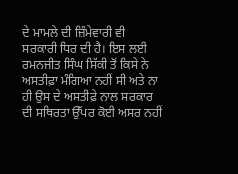ਦੇ ਮਾਮਲੇ ਦੀ ਜ਼ਿੰਮੇਵਾਰੀ ਵੀ ਸਰਕਾਰੀ ਧਿਰ ਦੀ ਹੈ। ਇਸ ਲਈ ਰਮਨਜੀਤ ਸਿੰਘ ਸਿੱਕੀ ਤੋਂ ਕਿਸੇ ਨੇ ਅਸਤੀਫ਼ਾ ਮੰਗਿਆ ਨਹੀਂ ਸੀ ਅਤੇ ਨਾ ਹੀ ਉਸ ਦੇ ਅਸਤੀਫ਼ੇ ਨਾਲ ਸਰਕਾਰ ਦੀ ਸਥਿਰਤਾ ਉੱਪਰ ਕੋਈ ਅਸਰ ਨਹੀਂ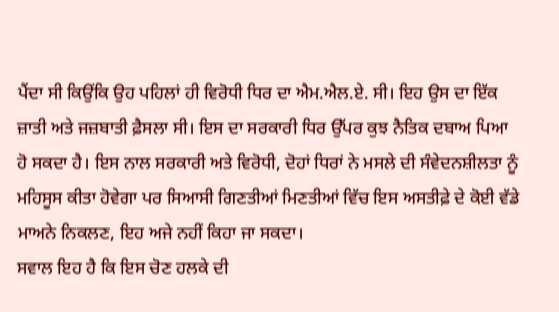ਪੈਂਦਾ ਸੀ ਕਿਉਂਕਿ ਉਹ ਪਹਿਲਾਂ ਹੀ ਵਿਰੋਧੀ ਧਿਰ ਦਾ ਐਮ.ਐਲ.ਏ. ਸੀ। ਇਹ ਉਸ ਦਾ ਇੱਕ ਜ਼ਾਤੀ ਅਤੇ ਜਜ਼ਬਾਤੀ ਫ਼ੈਸਲਾ ਸੀ। ਇਸ ਦਾ ਸਰਕਾਰੀ ਧਿਰ ਉੱਪਰ ਕੁਝ ਨੈਤਿਕ ਦਬਾਅ ਪਿਆ ਹੋ ਸਕਦਾ ਹੈ। ਇਸ ਨਾਲ ਸਰਕਾਰੀ ਅਤੇ ਵਿਰੋਧੀ, ਦੋਹਾਂ ਧਿਰਾਂ ਨੇ ਮਸਲੇ ਦੀ ਸੰਵੇਦਨਸ਼ੀਲਤਾ ਨੂੰ ਮਹਿਸੂਸ ਕੀਤਾ ਹੋਵੇਗਾ ਪਰ ਸਿਆਸੀ ਗਿਣਤੀਆਂ ਮਿਣਤੀਆਂ ਵਿੱਚ ਇਸ ਅਸਤੀਫ਼ੇ ਦੇ ਕੋਈ ਵੱਡੇ ਮਾਅਨੇ ਨਿਕਲਣ, ਇਹ ਅਜੇ ਨਹੀਂ ਕਿਹਾ ਜਾ ਸਕਦਾ।
ਸਵਾਲ ਇਹ ਹੈ ਕਿ ਇਸ ਚੋਣ ਹਲਕੇ ਦੀ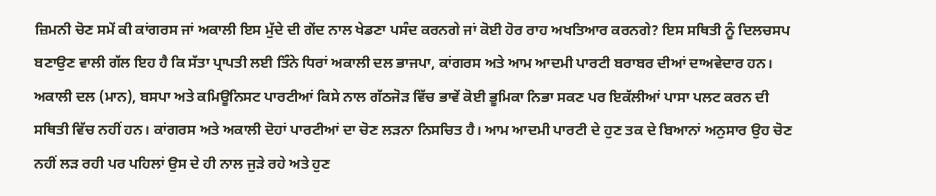ਜ਼ਿਮਨੀ ਚੋਣ ਸਮੇਂ ਕੀ ਕਾਂਗਰਸ ਜਾਂ ਅਕਾਲੀ ਇਸ ਮੁੱਦੇ ਦੀ ਗੇਂਦ ਨਾਲ ਖੇਡਣਾ ਪਸੰਦ ਕਰਨਗੇ ਜਾਂ ਕੋਈ ਹੋਰ ਰਾਹ ਅਖਤਿਆਰ ਕਰਨਗੇ? ਇਸ ਸਥਿਤੀ ਨੂੰ ਦਿਲਚਸਪ ਬਣਾਉਣ ਵਾਲੀ ਗੱਲ ਇਹ ਹੈ ਕਿ ਸੱਤਾ ਪ੍ਰਾਪਤੀ ਲਈ ਤਿੰਨੇ ਧਿਰਾਂ ਅਕਾਲੀ ਦਲ ਭਾਜਪਾ, ਕਾਂਗਰਸ ਅਤੇ ਆਮ ਆਦਮੀ ਪਾਰਟੀ ਬਰਾਬਰ ਦੀਆਂ ਦਾਅਵੇਦਾਰ ਹਨ।
ਅਕਾਲੀ ਦਲ (ਮਾਨ), ਬਸਪਾ ਅਤੇ ਕਮਿਊਨਿਸਟ ਪਾਰਟੀਆਂ ਕਿਸੇ ਨਾਲ ਗੱਠਜੋੜ ਵਿੱਚ ਭਾਵੇਂ ਕੋਈ ਭੂਮਿਕਾ ਨਿਭਾ ਸਕਣ ਪਰ ਇਕੱਲੀਆਂ ਪਾਸਾ ਪਲਟ ਕਰਨ ਦੀ ਸਥਿਤੀ ਵਿੱਚ ਨਹੀਂ ਹਨ। ਕਾਂਗਰਸ ਅਤੇ ਅਕਾਲੀ ਦੋਹਾਂ ਪਾਰਟੀਆਂ ਦਾ ਚੋਣ ਲੜਨਾ ਨਿਸਚਿਤ ਹੈ। ਆਮ ਆਦਮੀ ਪਾਰਟੀ ਦੇ ਹੁਣ ਤਕ ਦੇ ਬਿਆਨਾਂ ਅਨੁਸਾਰ ਉਹ ਚੋਣ ਨਹੀਂ ਲੜ ਰਹੀ ਪਰ ਪਹਿਲਾਂ ਉਸ ਦੇ ਹੀ ਨਾਲ ਜੁੜੇ ਰਹੇ ਅਤੇ ਹੁਣ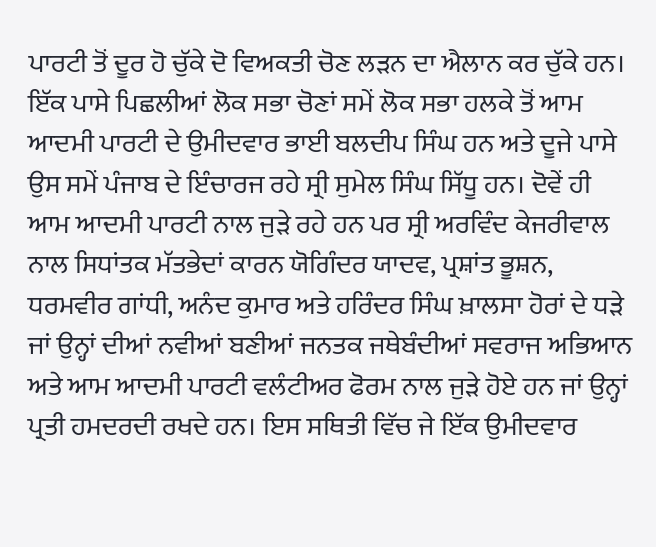ਪਾਰਟੀ ਤੋਂ ਦੂਰ ਹੋ ਚੁੱਕੇ ਦੋ ਵਿਅਕਤੀ ਚੋਣ ਲੜਨ ਦਾ ਐਲਾਨ ਕਰ ਚੁੱਕੇ ਹਨ।
ਇੱਕ ਪਾਸੇ ਪਿਛਲੀਆਂ ਲੋਕ ਸਭਾ ਚੋਣਾਂ ਸਮੇਂ ਲੋਕ ਸਭਾ ਹਲਕੇ ਤੋਂ ਆਮ ਆਦਮੀ ਪਾਰਟੀ ਦੇ ਉਮੀਦਵਾਰ ਭਾਈ ਬਲਦੀਪ ਸਿੰਘ ਹਨ ਅਤੇ ਦੂਜੇ ਪਾਸੇ ਉਸ ਸਮੇਂ ਪੰਜਾਬ ਦੇ ਇੰਚਾਰਜ ਰਹੇ ਸ੍ਰੀ ਸੁਮੇਲ ਸਿੰਘ ਸਿੱਧੂ ਹਨ। ਦੋਵੇਂ ਹੀ ਆਮ ਆਦਮੀ ਪਾਰਟੀ ਨਾਲ ਜੁੜੇ ਰਹੇ ਹਨ ਪਰ ਸ੍ਰੀ ਅਰਵਿੰਦ ਕੇਜਰੀਵਾਲ ਨਾਲ ਸਿਧਾਂਤਕ ਮੱਤਭੇਦਾਂ ਕਾਰਨ ਯੋਗਿੰਦਰ ਯਾਦਵ, ਪ੍ਰਸ਼ਾਂਤ ਭੂਸ਼ਨ, ਧਰਮਵੀਰ ਗਾਂਧੀ, ਅਨੰਦ ਕੁਮਾਰ ਅਤੇ ਹਰਿੰਦਰ ਸਿੰਘ ਖ਼ਾਲਸਾ ਹੋਰਾਂ ਦੇ ਧੜੇ ਜਾਂ ਉਨ੍ਹਾਂ ਦੀਆਂ ਨਵੀਆਂ ਬਣੀਆਂ ਜਨਤਕ ਜਥੇਬੰਦੀਆਂ ਸਵਰਾਜ ਅਭਿਆਨ ਅਤੇ ਆਮ ਆਦਮੀ ਪਾਰਟੀ ਵਲੰਟੀਅਰ ਫੋਰਮ ਨਾਲ ਜੁੜੇ ਹੋਏ ਹਨ ਜਾਂ ਉਨ੍ਹਾਂ ਪ੍ਰਤੀ ਹਮਦਰਦੀ ਰਖਦੇ ਹਨ। ਇਸ ਸਥਿਤੀ ਵਿੱਚ ਜੇ ਇੱਕ ਉਮੀਦਵਾਰ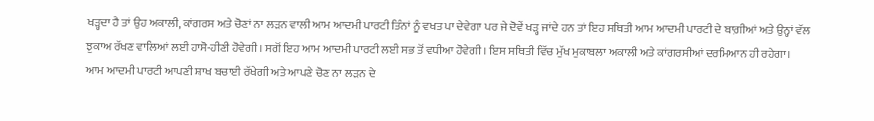ਖੜ੍ਹਦਾ ਹੈ ਤਾਂ ਉਹ ਅਕਾਲੀ, ਕਾਂਗਰਸ ਅਤੇ ਚੋਣਾਂ ਨਾ ਲੜਨ ਵਾਲੀ ਆਮ ਆਦਮੀ ਪਾਰਟੀ ਤਿੰਨਾਂ ਨੂੰ ਵਖਤ ਪਾ ਦੇਵੇਗਾ ਪਰ ਜੇ ਦੋਵੇਂ ਖੜ੍ਹ ਜਾਂਦੇ ਹਨ ਤਾਂ ਇਹ ਸਥਿਤੀ ਆਮ ਆਦਮੀ ਪਾਰਟੀ ਦੇ ਬਾਗ਼ੀਆਂ ਅਤੇ ਉਨ੍ਹਾਂ ਵੱਲ ਝੁਕਾਅ ਰੱਖਣ ਵਾਲਿਆਂ ਲਈ ਹਾਸੋ-ਹੀਣੀ ਹੋਵੇਗੀ। ਸਗੋਂ ਇਹ ਆਮ ਆਦਮੀ ਪਾਰਟੀ ਲਈ ਸਭ ਤੋਂ ਵਧੀਆ ਹੋਵੇਗੀ। ਇਸ ਸਥਿਤੀ ਵਿੱਚ ਮੁੱਖ ਮੁਕਾਬਲਾ ਅਕਾਲੀ ਅਤੇ ਕਾਂਗਰਸੀਆਂ ਦਰਮਿਆਨ ਹੀ ਰਹੇਗਾ।
ਆਮ ਆਦਮੀ ਪਾਰਟੀ ਆਪਣੀ ਸ਼ਾਖ ਬਚਾਈ ਰੱਖੇਗੀ ਅਤੇ ਆਪਣੇ ਚੋਣ ਨਾ ਲੜਨ ਦੇ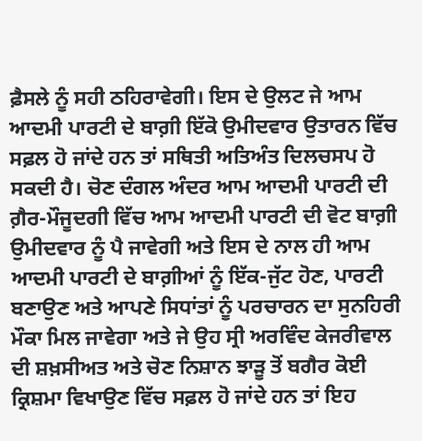ਫ਼ੈਸਲੇ ਨੂੰ ਸਹੀ ਠਹਿਰਾਵੇਗੀ। ਇਸ ਦੇ ਉਲਟ ਜੇ ਆਮ ਆਦਮੀ ਪਾਰਟੀ ਦੇ ਬਾਗ਼ੀ ਇੱਕੋ ਉਮੀਦਵਾਰ ਉਤਾਰਨ ਵਿੱਚ ਸਫ਼ਲ ਹੋ ਜਾਂਦੇ ਹਨ ਤਾਂ ਸਥਿਤੀ ਅਤਿਅੰਤ ਦਿਲਚਸਪ ਹੋ ਸਕਦੀ ਹੈ। ਚੋਣ ਦੰਗਲ ਅੰਦਰ ਆਮ ਆਦਮੀ ਪਾਰਟੀ ਦੀ ਗ਼ੈਰ-ਮੌਜੂਦਗੀ ਵਿੱਚ ਆਮ ਆਦਮੀ ਪਾਰਟੀ ਦੀ ਵੋਟ ਬਾਗ਼ੀ ਉਮੀਦਵਾਰ ਨੂੰ ਪੈ ਜਾਵੇਗੀ ਅਤੇ ਇਸ ਦੇ ਨਾਲ ਹੀ ਆਮ ਆਦਮੀ ਪਾਰਟੀ ਦੇ ਬਾਗ਼ੀਆਂ ਨੂੰ ਇੱਕ-ਜੁੱਟ ਹੋਣ, ਪਾਰਟੀ ਬਣਾਉਣ ਅਤੇ ਆਪਣੇ ਸਿਧਾਂਤਾਂ ਨੂੰ ਪਰਚਾਰਨ ਦਾ ਸੁਨਹਿਰੀ ਮੌਕਾ ਮਿਲ ਜਾਵੇਗਾ ਅਤੇ ਜੇ ਉਹ ਸ੍ਰੀ ਅਰਵਿੰਦ ਕੇਜਰੀਵਾਲ ਦੀ ਸ਼ਖ਼ਸੀਅਤ ਅਤੇ ਚੋਣ ਨਿਸ਼ਾਨ ਝਾੜੂ ਤੋਂ ਬਗੈਰ ਕੋਈ ਕ੍ਰਿਸ਼ਮਾ ਵਿਖਾਉਣ ਵਿੱਚ ਸਫ਼ਲ ਹੋ ਜਾਂਦੇ ਹਨ ਤਾਂ ਇਹ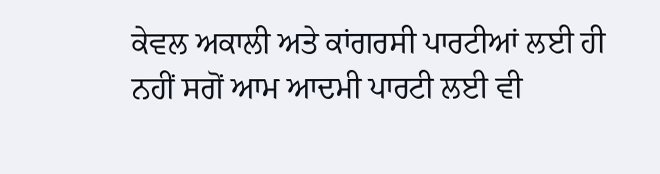ਕੇਵਲ ਅਕਾਲੀ ਅਤੇ ਕਾਂਗਰਸੀ ਪਾਰਟੀਆਂ ਲਈ ਹੀ ਨਹੀਂ ਸਗੋਂ ਆਮ ਆਦਮੀ ਪਾਰਟੀ ਲਈ ਵੀ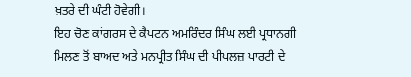ਖ਼ਤਰੇ ਦੀ ਘੰਟੀ ਹੋਵੇਗੀ।
ਇਹ ਚੋਣ ਕਾਂਗਰਸ ਦੇ ਕੈਪਟਨ ਅਮਰਿੰਦਰ ਸਿੰਘ ਲਈ ਪ੍ਰਧਾਨਗੀ ਮਿਲਣ ਤੋਂ ਬਾਅਦ ਅਤੇ ਮਨਪ੍ਰੀਤ ਸਿੰਘ ਦੀ ਪੀਪਲਜ਼ ਪਾਰਟੀ ਦੇ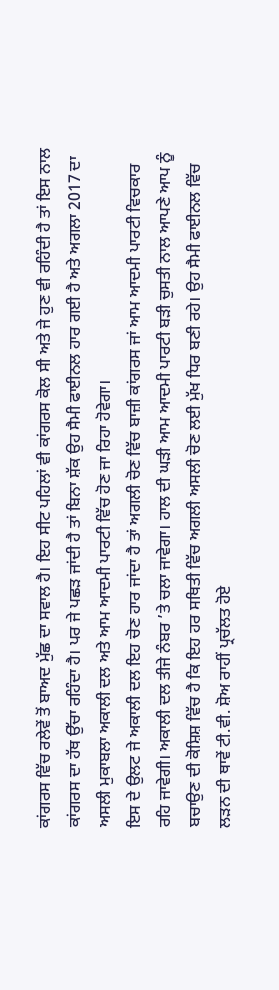ਕਾਂਗਰਸ ਵਿੱਚ ਰਲੇਵੇਂ ਤੋਂ ਬਾਅਦ ਮੁੱਛ ਦਾ ਸਵਾਲ ਹੈ। ਇਹ ਸੀਟ ਪਹਿਲਾਂ ਵੀ ਕਾਂਗਰਸ ਕੋਲ ਸੀ ਅਤੇ ਜੇ ਹੁਣ ਵੀ ਰਹਿੰਦੀ ਹੈ ਤਾਂ ਇਸ ਨਾਲ ਕਾਂਗਰਸ ਦਾ ਹੱਥ ਉੱਚਾ ਰਹਿੰਦਾ ਹੈ। ਪਰ ਜੇ ਪਛੜ ਜਾਂਦੀ ਹੈ ਤਾਂ ਬਿਨਾ ਸ਼ੱਕ ਉਹ ਸੈਮੀ ਫਾਈਨਲ ਹਾਰ ਗਈ ਹੈ ਅਤੇ ਅਗਲਾ 2017 ਦਾ ਅਸਲੀ ਮੁਕਾਬਲਾ ਅਕਾਲੀ ਦਲ ਅਤੇ ਆਮ ਆਦਮੀ ਪਾਰਟੀ ਵਿੱਚ ਹੋਣ ਜਾ ਰਿਹਾ ਹੋਵੇਗਾ।
ਇਸ ਦੇ ਉਲਟ ਜੇ ਅਕਾਲੀ ਦਲ ਇਹ ਚੋਣ ਹਾਰ ਜਾਂਦਾ ਹੈ ਤਾਂ ਅਗਲੀ ਚੋਣ ਵਿੱਚ ਬਾਜ਼ੀ ਕਾਂਗਰਸ ਜਾਂ ਆਮ ਆਦਮੀ ਪਾਰਟੀ ਵਿਚਕਾਰ ਰਹਿ ਜਾਵੇਗੀ। ਅਕਾਲੀ ਦਲ ਤੀਜੇ ਨੰਬਰ ’ਤੇ ਚਲਾ ਜਾਵੇਗਾ। ਹਾਲ ਦੀ ਘੜੀ ਆਮ ਆਦਮੀ ਪਾਰਟੀ ਬੜੀ ਚੁਸਤੀ ਨਾਲ ਆਪਣੇ ਆਪ ਨੂੰ ਬਚਾਉਣ ਦੀ ਕੋਸ਼ਿਸ਼ ਵਿੱਚ ਹੈ ਕਿ ਇਹ ਹਰ ਸਥਿਤੀ ਵਿੱਚ ਅਗਲੀ ਅਸਲੀ ਚੋਣ ਲਈ ਮੁੱਖ ਧਿਰ ਬਣੀ ਰਹੇ। ਉਹ ਸੈਮੀ ਫਾਈਨਲ ਵਿੱਚ ਲੜਨ ਦੀ ਥਾਵੇਂ ਟੀ.ਵੀ. ਸ਼ੋਅ ਰਾਹੀਂ ਪ੍ਰਚੱਲਤ ਹੋਏ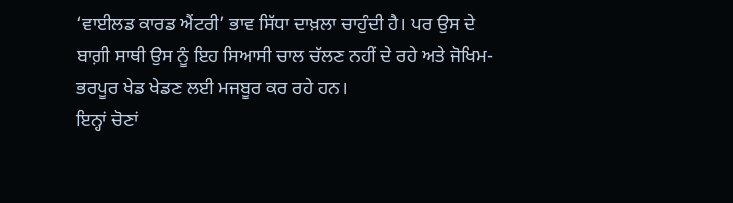‘ਵਾਈਲਡ ਕਾਰਡ ਐਂਟਰੀ’ ਭਾਵ ਸਿੱਧਾ ਦਾਖ਼ਲਾ ਚਾਹੁੰਦੀ ਹੈ। ਪਰ ਉਸ ਦੇ ਬਾਗ਼ੀ ਸਾਥੀ ਉਸ ਨੂੰ ਇਹ ਸਿਆਸੀ ਚਾਲ ਚੱਲਣ ਨਹੀਂ ਦੇ ਰਹੇ ਅਤੇ ਜੋਖਿਮ-ਭਰਪੂਰ ਖੇਡ ਖੇਡਣ ਲਈ ਮਜਬੂਰ ਕਰ ਰਹੇ ਹਨ।
ਇਨ੍ਹਾਂ ਚੋਣਾਂ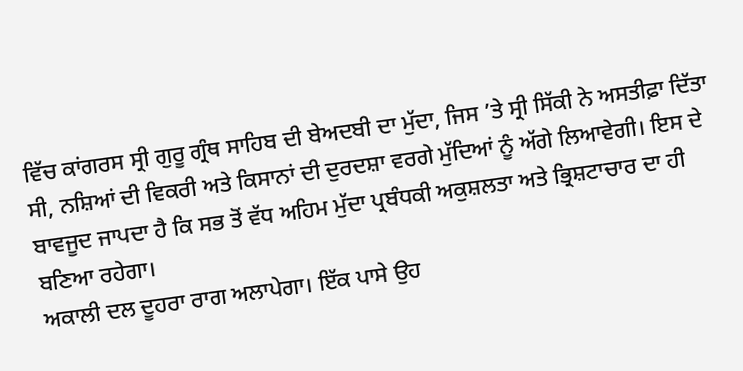ਵਿੱਚ ਕਾਂਗਰਸ ਸ੍ਰੀ ਗੁਰੂ ਗ੍ਰੰਥ ਸਾਹਿਬ ਦੀ ਬੇਅਦਬੀ ਦਾ ਮੁੱਦਾ, ਜਿਸ ’ਤੇ ਸ੍ਰੀ ਸਿੱਕੀ ਨੇ ਅਸਤੀਫ਼ਾ ਦਿੱਤਾ ਸੀ, ਨਸ਼ਿਆਂ ਦੀ ਵਿਕਰੀ ਅਤੇ ਕਿਸਾਨਾਂ ਦੀ ਦੁਰਦਸ਼ਾ ਵਰਗੇ ਮੁੱਦਿਆਂ ਨੂੰ ਅੱਗੇ ਲਿਆਵੇਗੀ। ਇਸ ਦੇ ਬਾਵਜੂਦ ਜਾਪਦਾ ਹੈ ਕਿ ਸਭ ਤੋਂ ਵੱਧ ਅਹਿਮ ਮੁੱਦਾ ਪ੍ਰਬੰਧਕੀ ਅਕੁਸ਼ਲਤਾ ਅਤੇ ਭ੍ਰਿਸ਼ਟਾਚਾਰ ਦਾ ਹੀ ਬਣਿਆ ਰਹੇਗਾ।
ਅਕਾਲੀ ਦਲ ਦੂਹਰਾ ਰਾਗ ਅਲਾਪੇਗਾ। ਇੱਕ ਪਾਸੇ ਉਹ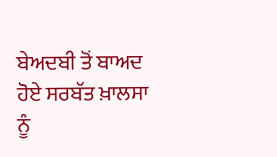ਬੇਅਦਬੀ ਤੋਂ ਬਾਅਦ ਹੋਏ ਸਰਬੱਤ ਖ਼ਾਲਸਾ ਨੂੰ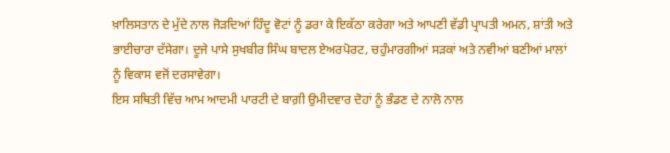ਖ਼ਾਲਿਸਤਾਨ ਦੇ ਮੁੱਦੇ ਨਾਲ ਜੋੜਦਿਆਂ ਹਿੰਦੂ ਵੋਟਾਂ ਨੂੰ ਡਰਾ ਕੇ ਇਕੱਠਾ ਕਰੇਗਾ ਅਤੇ ਆਪਣੀ ਵੱਡੀ ਪ੍ਰਾਪਤੀ ਅਮਨ, ਸ਼ਾਂਤੀ ਅਤੇ ਭਾਈਚਾਰਾ ਦੱਸੇਗਾ। ਦੂਜੇ ਪਾਸੇ ਸੁਖਬੀਰ ਸਿੰਘ ਬਾਦਲ ਏਅਰਪੋਰਟ, ਚਹੁੰਮਾਰਗੀਆਂ ਸੜਕਾਂ ਅਤੇ ਨਵੀਆਂ ਬਣੀਆਂ ਮਾਲਾਂ ਨੂੰ ਵਿਕਾਸ ਵਜੋਂ ਦਰਸਾਵੇਗਾ।
ਇਸ ਸਥਿਤੀ ਵਿੱਚ ਆਮ ਆਦਮੀ ਪਾਰਟੀ ਦੇ ਬਾਗ਼ੀ ਉਮੀਦਵਾਰ ਦੋਹਾਂ ਨੂੰ ਭੰਡਣ ਦੇ ਨਾਲੋ ਨਾਲ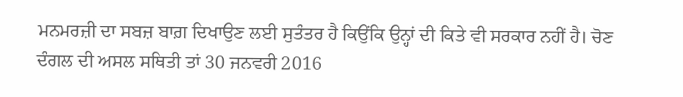ਮਨਮਰਜ਼ੀ ਦਾ ਸਬਜ਼ ਬਾਗ਼ ਦਿਖਾਉਣ ਲਈ ਸੁਤੰਤਰ ਹੈ ਕਿਉਂਕਿ ਉਨ੍ਹਾਂ ਦੀ ਕਿਤੇ ਵੀ ਸਰਕਾਰ ਨਹੀਂ ਹੈ। ਚੋਣ ਦੰਗਲ ਦੀ ਅਸਲ ਸਥਿਤੀ ਤਾਂ 30 ਜਨਵਰੀ 2016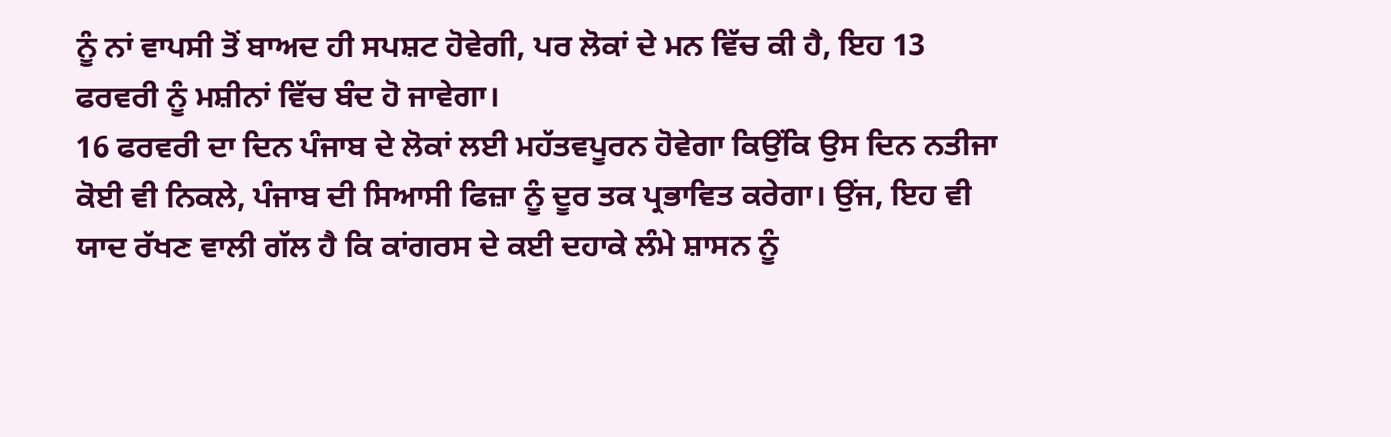ਨੂੰ ਨਾਂ ਵਾਪਸੀ ਤੋਂ ਬਾਅਦ ਹੀ ਸਪਸ਼ਟ ਹੋਵੇਗੀ, ਪਰ ਲੋਕਾਂ ਦੇ ਮਨ ਵਿੱਚ ਕੀ ਹੈ, ਇਹ 13 ਫਰਵਰੀ ਨੂੰ ਮਸ਼ੀਨਾਂ ਵਿੱਚ ਬੰਦ ਹੋ ਜਾਵੇਗਾ।
16 ਫਰਵਰੀ ਦਾ ਦਿਨ ਪੰਜਾਬ ਦੇ ਲੋਕਾਂ ਲਈ ਮਹੱਤਵਪੂਰਨ ਹੋਵੇਗਾ ਕਿਉਂਕਿ ਉਸ ਦਿਨ ਨਤੀਜਾ ਕੋਈ ਵੀ ਨਿਕਲੇ, ਪੰਜਾਬ ਦੀ ਸਿਆਸੀ ਫਿਜ਼ਾ ਨੂੰ ਦੂਰ ਤਕ ਪ੍ਰਭਾਵਿਤ ਕਰੇਗਾ। ਉਂਜ, ਇਹ ਵੀ ਯਾਦ ਰੱਖਣ ਵਾਲੀ ਗੱਲ ਹੈ ਕਿ ਕਾਂਗਰਸ ਦੇ ਕਈ ਦਹਾਕੇ ਲੰਮੇ ਸ਼ਾਸਨ ਨੂੰ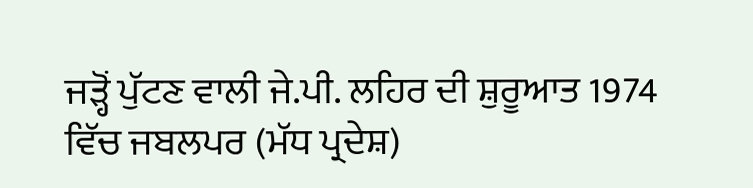ਜੜ੍ਹੋਂ ਪੁੱਟਣ ਵਾਲੀ ਜੇ.ਪੀ. ਲਹਿਰ ਦੀ ਸ਼ੁਰੂਆਤ 1974 ਵਿੱਚ ਜਬਲਪਰ (ਮੱਧ ਪ੍ਰਦੇਸ਼)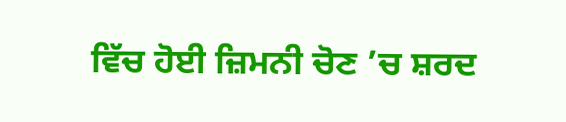ਵਿੱਚ ਹੋਈ ਜ਼ਿਮਨੀ ਚੋਣ ’ਚ ਸ਼ਰਦ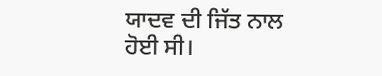ਯਾਦਵ ਦੀ ਜਿੱਤ ਨਾਲ ਹੋਈ ਸੀ।